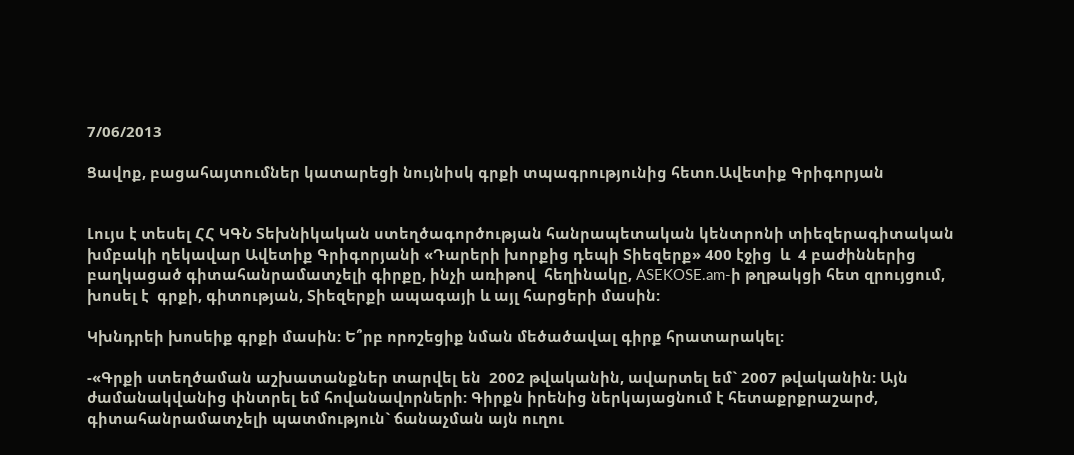7/06/2013

Ցավոք, բացահայտումներ կատարեցի նույնիսկ գրքի տպագրությունից հետո.Ավետիք Գրիգորյան


Լույս է տեսել ՀՀ ԿԳՆ Տեխնիկական ստեղծագործության հանրապետական կենտրոնի տիեզերագիտական խմբակի ղեկավար Ավետիք Գրիգորյանի «Դարերի խորքից դեպի Տիեզերք» 400 էջից  և  4 բաժիններից բաղկացած գիտահանրամատչելի գիրքը, ինչի առիթով  հեղինակը, ASEKOSE.am-ի թղթակցի հետ զրույցում, խոսել է  գրքի, գիտության, Տիեզերքի ապագայի և այլ հարցերի մասին:

Կխնդրեի խոսեիք գրքի մասին: Ե՞րբ որոշեցիք նման մեծածավալ գիրք հրատարակել:

-«Գրքի ստեղծաման աշխատանքներ տարվել են  2002 թվականին, ավարտել եմ` 2007 թվականին: Այն ժամանակվանից փնտրել եմ հովանավորների: Գիրքն իրենից ներկայացնում է հետաքրքրաշարժ, գիտահանրամատչելի պատմություն` ճանաչման այն ուղու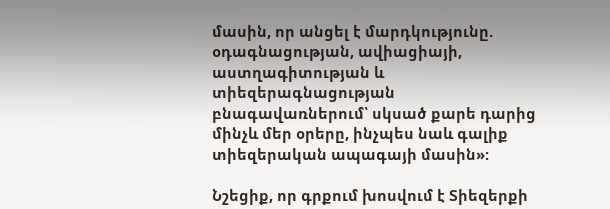մասին, որ անցել է մարդկությունը. օդագնացության, ավիացիայի, աստղագիտության և տիեզերագնացության բնագավառներում՝ սկսած քարե դարից մինչև մեր օրերը, ինչպես նաև գալիք տիեզերական ապագայի մասին»:

Նշեցիք, որ գրքում խոսվում է Տիեզերքի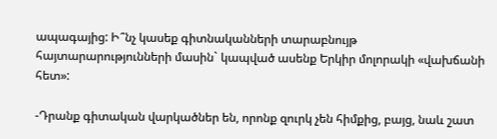ապագայից: Ի՞նչ կասեք գիտնականների տարաբնույթ հայտարարությունների մասին` կապված ասենք Երկիր մոլորակի «վախճանի հետ»:

-Դրանք գիտական վարկածներ են, որոնք զուրկ չեն հիմքից, բայց, նաև շատ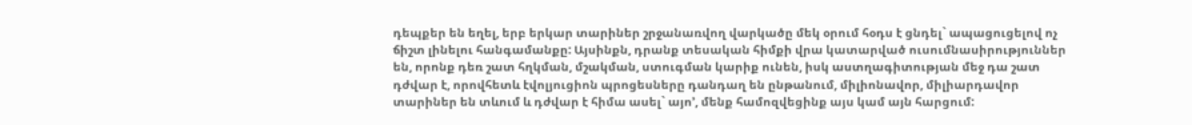դեպքեր են եղել, երբ երկար տարիներ շրջանառվող վարկածը մեկ օրում հօդս է ցնդել` ապացուցելով ոչ ճիշտ լինելու հանգամանքը: Այսինքն, դրանք տեսական հիմքի վրա կատարված ուսումնասիրություններ են, որոնք դեռ շատ հղկման, մշակման, ստուգման կարիք ունեն, իսկ աստղագիտության մեջ դա շատ դժվար է, որովհետև էվոլյուցիոն պրոցեսները դանդաղ են ընթանում, միլիոնավոր, միլիարդավոր տարիներ են տևում և դժվար է հիմա ասել` այո’, մենք համոզվեցինք այս կամ այն հարցում: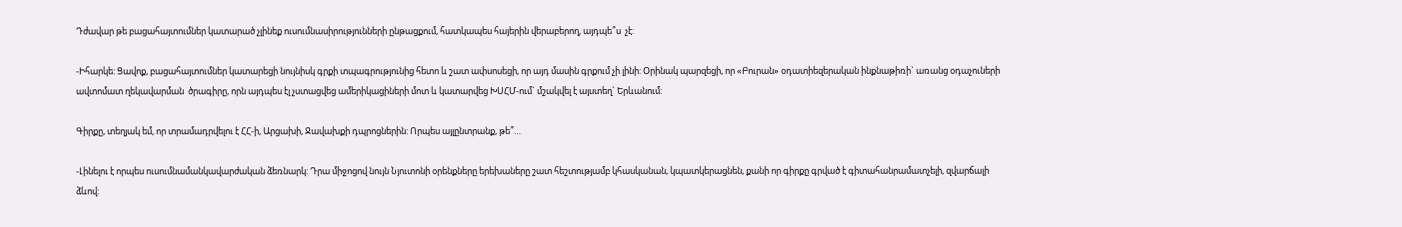Դժավար թե բացահայտումներ կատարած չլինեք ուսումնասիրությունների ընթացքում, հատկապես հայերին վերաբերող, այդպե՞ս  չէ:

-Իհարկե: Ցավոք, բացահայտումներ կատարեցի նույնիսկ գրքի տպագրությունից հետո և շատ ափսոսեցի, որ այդ մասին գրքում չի լինի: Օրինակ պարզեցի, որ «Բուրան» օդատիեզերական ինքնաթիռի` առանց օդաչուների ավտոմատ ղեկավարման  ծրագիրը, որն այդպես էլ չստացվեց ամերիկացիների մոտ և կատարվեց ԽՍՀՄ-ում` մշակվել է այստեղ` Երևանում:

Գիրքը, տեղյակ եմ, որ տրամադրվելու է ՀՀ-ի, Արցախի, Ջավախքի դպրոցներին: Որպես այլընտրանք, թե՞…

-Լինելու է որպես ուսումնամանկավարժական ձեռնարկ: Դրա միջոցով նույն Նյուտոնի օրենքները երեխաները շատ հեշտությամբ կհասկանան, կպատկերացնեն, քանի որ գիրքը գրված է գիտահանրամատչելի, զվարճալի ձևով: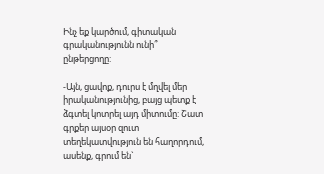Ինչ եք կարծում, գիտական գրականությունն ունի՞ ընթերցողը:

-Այն, ցավոք, դուրս է մղվել մեր իրականությունից, բայց պետք է ձգտել կոտրել այդ միտումը: Շատ գրքեր այսօր զուտ տեղեկատվություն են հաղորդում, ասենք, գրում են`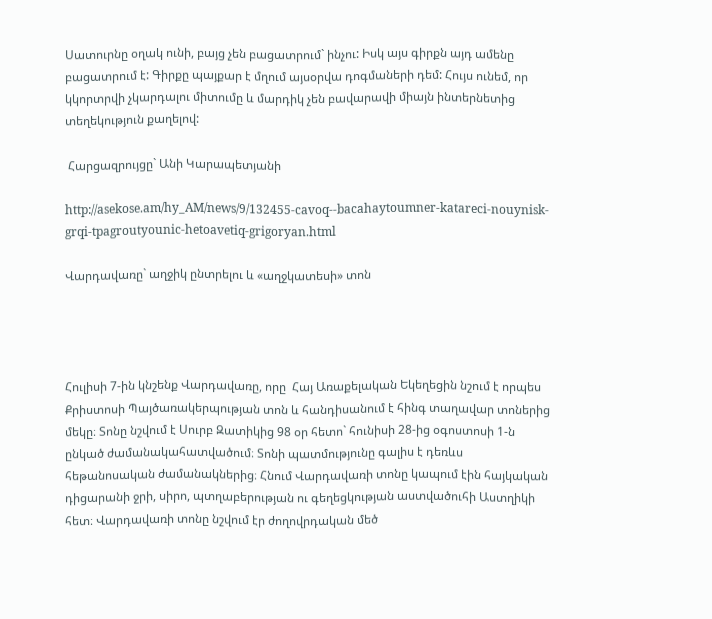Սատուրնը օղակ ունի, բայց չեն բացատրում` ինչու: Իսկ այս գիրքն այդ ամենը բացատրում է: Գիրքը պայքար է մղում այսօրվա դոգմաների դեմ: Հույս ունեմ, որ կկորտրվի չկարդալու միտումը և մարդիկ չեն բավարավի միայն ինտերնետից տեղեկություն քաղելով:

 Հարցազրույցը` Անի Կարապետյանի

http://asekose.am/hy_AM/news/9/132455-cavoq--bacahaytoumner-katareci-nouynisk-grqi-tpagroutyounic-hetoavetiq-grigoryan.html

Վարդավառը` աղջիկ ընտրելու և «աղջկատեսի» տոն




Հուլիսի 7-ին կնշենք Վարդավառը, որը  Հայ Առաքելական Եկեղեցին նշում է որպես Քրիստոսի Պայծառակերպության տոն և հանդիսանում է հինգ տաղավար տոներից մեկը։ Տոնը նշվում է Սուրբ Զատիկից 98 օր հետո` հունիսի 28-ից օգոստոսի 1-ն ընկած ժամանակահատվածում։ Տոնի պատմությունը գալիս է դեռևս հեթանոսական ժամանակներից։ Հնում Վարդավառի տոնը կապում էին հայկական դիցարանի ջրի, սիրո, պտղաբերության ու գեղեցկության աստվածուհի Աստղիկի հետ։ Վարդավառի տոնը նշվում էր ժողովրդական մեծ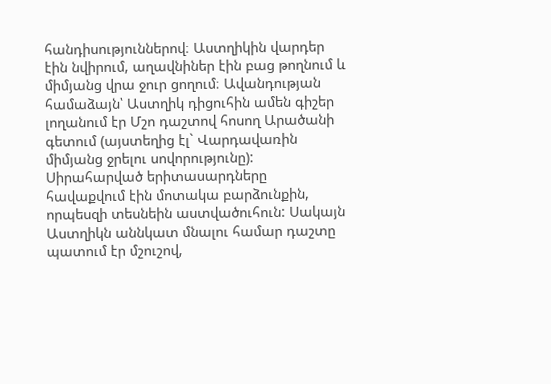հանդիսություններով։ Աստղիկին վարդեր էին նվիրում, աղավնիներ էին բաց թողնում և միմյանց վրա ջուր ցողում։ Ավանդության համաձայն՝ Աստղիկ դիցուհին ամեն գիշեր լողանում էր Մշո դաշտով հոսող Արածանի գետում (այստեղից էլ` Վարդավառին միմյանց ջրելու սովորությունը): Սիրահարված երիտասարդները հավաքվում էին մոտակա բարձունքին, որպեսզի տեսնեին աստվածուհուն: Սակայն Աստղիկն աննկատ մնալու համար դաշտը պատում էր մշուշով,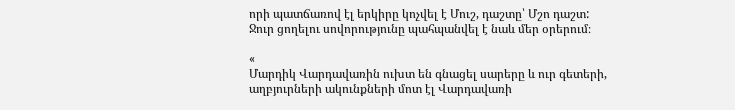որի պատճառով էլ երկիրը կոչվել է Մուշ, դաշտը՝ Մշո դաշտ:
Ջուր ցողելու սովորությունը պահպանվել է նաև մեր օրերում։

«
Մարդիկ Վարդավառին ուխտ են գնացել սարերը և ուր գետերի, աղբյուրների ակունքների մոտ էլ Վարդավառի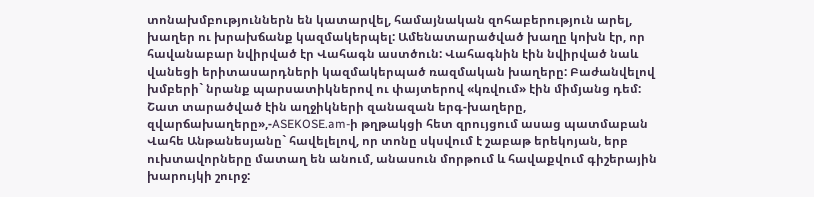տոնախմբություններն են կատարվել, համայնական զոհաբերություն արել, խաղեր ու խրախճանք կազմակերպել: Ամենատարածված խաղը կոխն էր, որ հավանաբար նվիրված էր Վահագն աստծուն: Վահագնին էին նվիրված նաև վանեցի երիտասարդների կազմակերպած ռազմական խաղերը: Բաժանվելով խմբերի` նրանք պարսատիկներով ու փայտերով «կռվում» էին միմյանց դեմ: Շատ տարածված էին աղջիկների զանազան երգ-խաղերը, զվարճախաղերը»,-ASEKOSE.am-ի թղթակցի հետ զրույցում ասաց պատմաբան Վահե Անթանեսյանը` հավելելով, որ տոնը սկսվում է շաբաթ երեկոյան, երբ ուխտավորները մատաղ են անում, անասուն մորթում և հավաքվում գիշերային խարույկի շուրջ: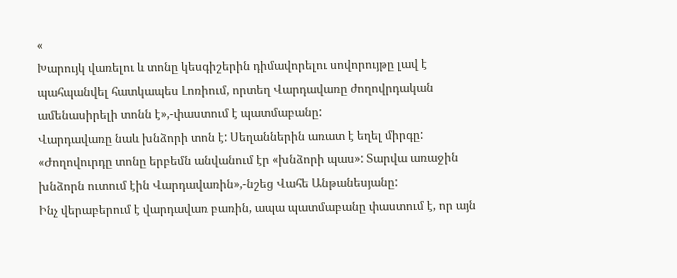«
Խարույկ վառելու և տոնը կեսգիշերին դիմավորելու սովորույթը լավ է պահպանվել հատկապես Լոռիում, որտեղ Վարդավառը ժողովրդական ամենասիրելի տոնն է»,-փաստում է պատմաբանը:
Վարդավառը նաև խնձորի տոն է: Սեղաններին առատ է եղել միրգը: «Ժողովուրդը տոնը երբեմն անվանում էր «խնձորի պաս»: Տարվա առաջին խնձորն ուտում էին Վարդավառին»,-նշեց Վահե Անթանեսյանը:
Ինչ վերաբերում է վարդավառ բառին, ապա պատմաբանը փաստում է, որ այն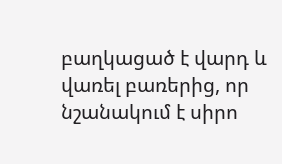բաղկացած է վարդ և վառել բառերից, որ նշանակում է սիրո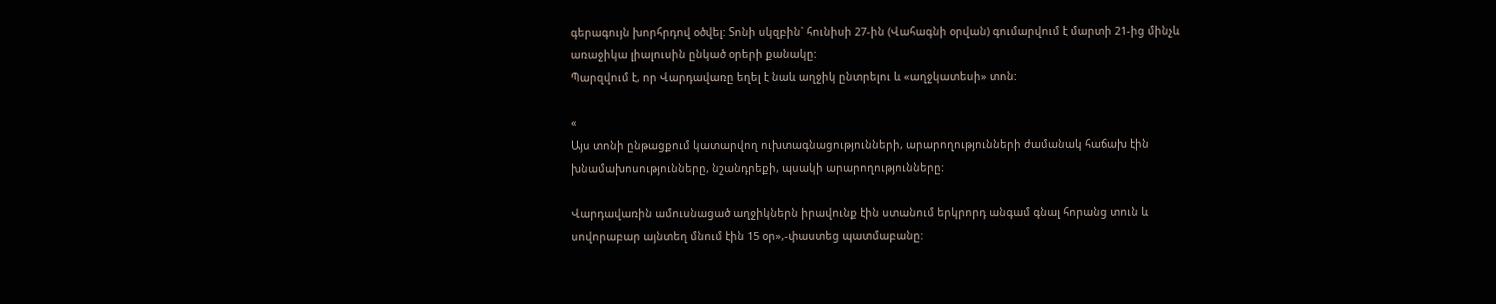գերագույն խորհրդով օծվել: Տոնի սկզբին` հունիսի 27-ին (Վահագնի օրվան) գումարվում է մարտի 21-ից մինչև առաջիկա լիալուսին ընկած օրերի քանակը:
Պարզվում է, որ Վարդավառը եղել է նաև աղջիկ ընտրելու և «աղջկատեսի» տոն:

«
Այս տոնի ընթացքում կատարվող ուխտագնացությունների, արարողությունների ժամանակ հաճախ էին խնամախոսությունները, նշանդրեքի, պսակի արարողությունները:

Վարդավառին ամուսնացած աղջիկներն իրավունք էին ստանում երկրորդ անգամ գնալ հորանց տուն և սովորաբար այնտեղ մնում էին 15 օր»,-փաստեց պատմաբանը: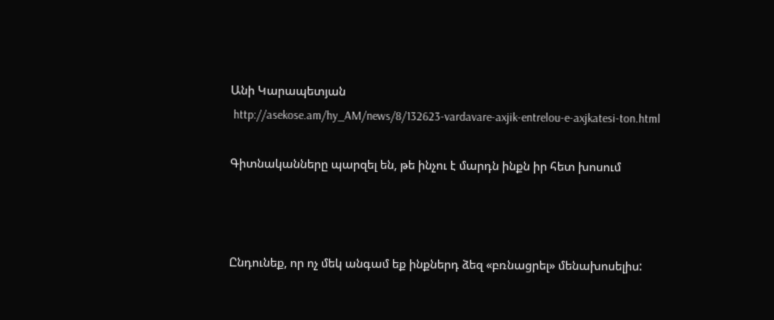Անի Կարապետյան
 http://asekose.am/hy_AM/news/8/132623-vardavare-axjik-entrelou-e-axjkatesi-ton.html

Գիտնականները պարզել են, թե ինչու է մարդն ինքն իր հետ խոսում



Ընդունեք, որ ոչ մեկ անգամ եք ինքներդ ձեզ «բռնացրել» մենախոսելիս: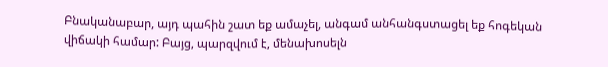Բնականաբար, այդ պահին շատ եք ամաչել, անգամ անհանգստացել եք հոգեկան վիճակի համար: Բայց, պարզվում է, մենախոսելն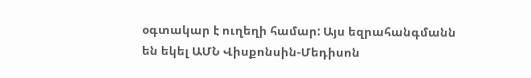օգտակար է ուղեղի համար: Այս եզրահանգմանն են եկել ԱՄՆ Վիսքոնսին-Մեդիսոն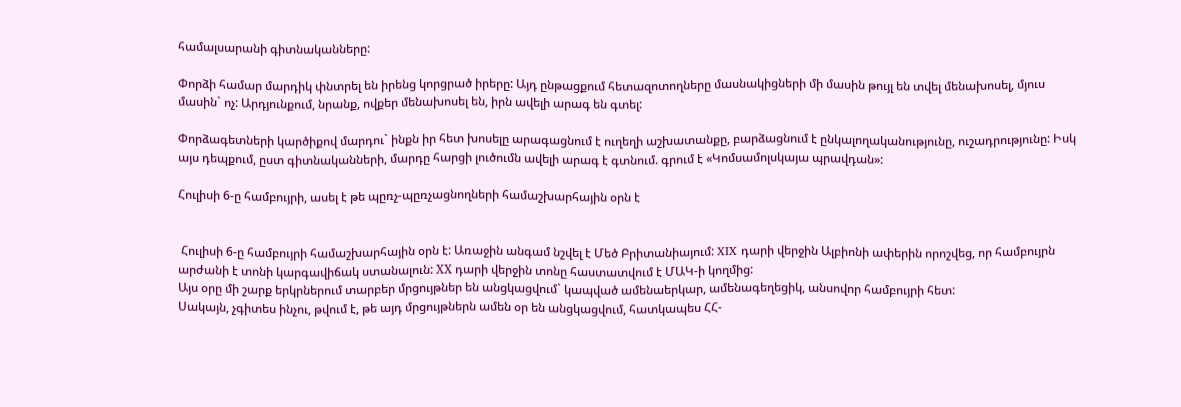համալսարանի գիտնականները:

Փորձի համար մարդիկ փնտրել են իրենց կորցրած իրերը: Այդ ընթացքում հետազոտողները մասնակիցների մի մասին թույլ են տվել մենախոսել, մյուս մասին` ոչ: Արդյունքում, նրանք, ովքեր մենախոսել են, իրն ավելի արագ են գտել:

Փորձագետների կարծիքով մարդու` ինքն իր հետ խոսելը արագացնում է ուղեղի աշխատանքը, բարձացնում է ընկալողականությունը, ուշադրությունը: Իսկ այս դեպքում, ըստ գիտնականների, մարդը հարցի լուծումն ավելի արագ է գտնում. գրում է «Կոմսամոլսկայա պրավդան»:

Հուլիսի 6-ը համբույրի, ասել է թե պըռչ-պըռչացնողների համաշխարհային օրն է


 Հուլիսի 6-ը համբույրի համաշխարհային օրն է: Առաջին անգամ նշվել է Մեծ Բրիտանիայում: XIX դարի վերջին Ալբիոնի ափերին որոշվեց, որ համբույրն արժանի է տոնի կարգավիճակ ստանալուն: ХХ դարի վերջին տոնը հաստատվում է ՄԱԿ-ի կողմից:
Այս օրը մի շարք երկրներում տարբեր մրցույթներ են անցկացվում` կապված ամենաերկար, ամենագեղեցիկ, անսովոր համբույրի հետ:
Սակայն, չգիտես ինչու, թվում է, թե այդ մրցույթներն ամեն օր են անցկացվում, հատկապես ՀՀ-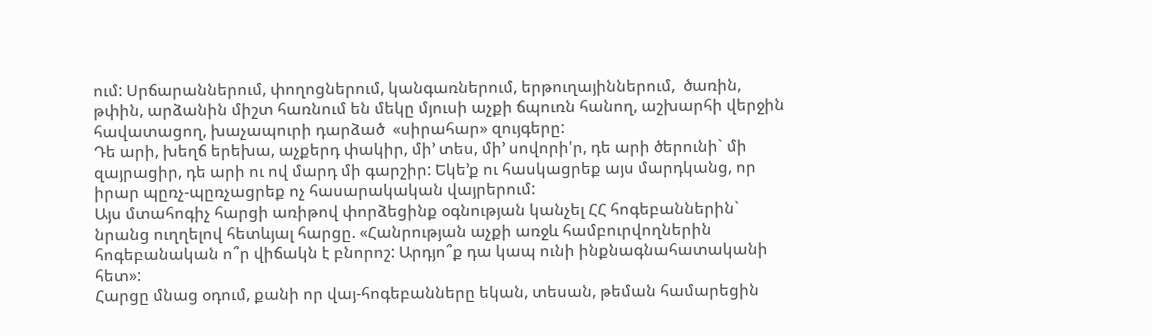ում: Սրճարաններում, փողոցներում, կանգառներում, երթուղայիններում,  ծառին, թփին, արձանին միշտ հառնում են մեկը մյուսի աչքի ճպուռն հանող, աշխարհի վերջին հավատացող, խաչապուրի դարձած  «սիրահար» զույգերը:
Դե արի, խեղճ երեխա, աչքերդ փակիր, մի’ տես, մի’ սովորի'ր, դե արի ծերունի` մի զայրացիր, դե արի ու ով մարդ մի գարշիր: Եկե’ք ու հասկացրեք այս մարդկանց, որ իրար պըռչ-պըռչացրեք ոչ հասարակական վայրերում:
Այս մտահոգիչ հարցի առիթով փորձեցինք օգնության կանչել ՀՀ հոգեբաններին` նրանց ուղղելով հետևյալ հարցը. «Հանրության աչքի առջև համբուրվողներին հոգեբանական ո՞ր վիճակն է բնորոշ: Արդյո՞ք դա կապ ունի ինքնագնահատականի հետ»:
Հարցը մնաց օդում, քանի որ վայ-հոգեբանները եկան, տեսան, թեման համարեցին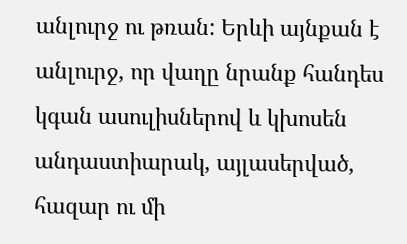անլուրջ ու թռան: Երևի այնքան է անլուրջ, որ վաղը նրանք հանդես կգան ասուլիսներով և կխոսեն անդաստիարակ, այլասերված, հազար ու մի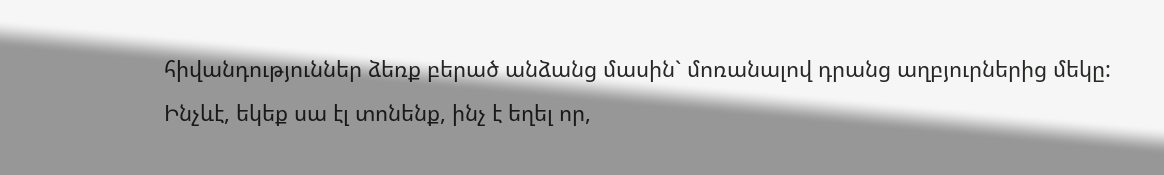հիվանդություններ ձեռք բերած անձանց մասին` մոռանալով դրանց աղբյուրներից մեկը:
Ինչևէ, եկեք սա էլ տոնենք, ինչ է եղել որ,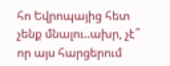հո Եվրոպայից հետ չենք մնալու..ախր, չէ՞ որ այս հարցերում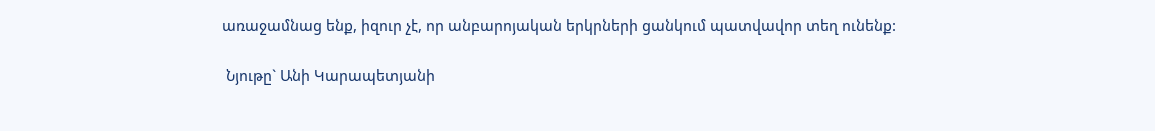առաջամնաց ենք, իզուր չէ, որ անբարոյական երկրների ցանկում պատվավոր տեղ ունենք:

 Նյութը` Անի Կարապետյանի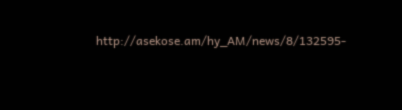http://asekose.am/hy_AM/news/8/132595-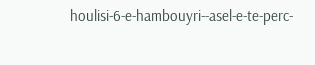houlisi-6-e-hambouyri--asel-e-te-perc-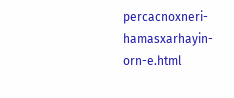percacnoxneri-hamasxarhayin-orn-e.html